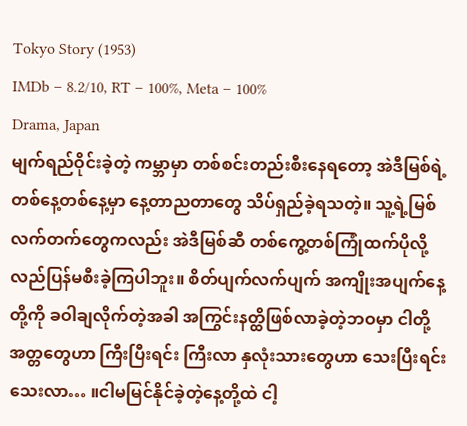Tokyo Story (1953)
IMDb – 8.2/10, RT – 100%, Meta – 100%
Drama, Japan
မျက်ရည်ဝိုင်းခဲ့တဲ့ ကမ္ဘာမှာ တစ်စင်းတည်းစီးနေရတော့ အဲဒီမြစ်ရဲ့ တစ်နေ့တစ်နေ့မှာ နေ့တာညတာတွေ သိပ်ရှည်ခဲ့ရသတဲ့။ သူ့ရဲ့မြစ်လက်တက်တွေကလည်း အဲဒီမြစ်ဆီ တစ်ကွေ့တစ်ကြုံထက်ပိုလို့ လည်ပြန်မစီးခဲ့ကြပါဘူး။ စိတ်ပျက်လက်ပျက် အကျိုးအပျက်နေ့တို့ကို ခဝါချလိုက်တဲ့အခါ အကြွင်းနတ္ထိဖြစ်လာခဲ့တဲ့ဘဝမှာ ငါတို့အတ္တတွေဟာ ကြီးပြီးရင်း ကြီးလာ နှလုံးသားတွေဟာ သေးပြီးရင်းသေးလာ… ။ငါမမြင်နိုင်ခဲ့တဲ့နေ့တို့ထဲ ငါ့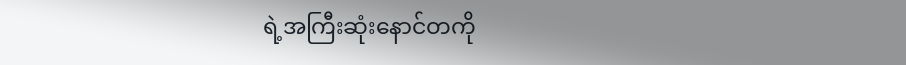ရဲ့အကြီးဆုံးနောင်တကို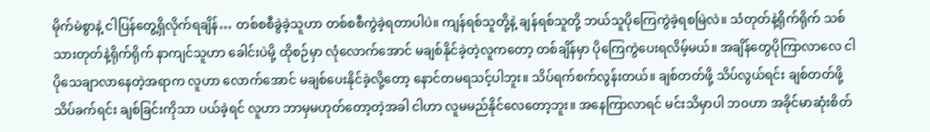မိုက်မဲစွာနဲ့ ငါပြန်တွေ့ရှိလိုက်ရချိန်… တစ်စစီခွဲခဲ့သူဟာ တစ်စစီကွဲခဲ့ရတာပါပဲ။ ကျန်ရစ်သူတို့နဲ့ ချန်ရစ်သူတို့ ဘယ်သူပိုကြေကွဲခဲ့ရစမြဲလဲ။ သံတုတ်နဲ့ရိုက်ရိုက် သစ်သားတုတ်နဲ့ရိုက်ရိုက် နာကျင်သူဟာ ခေါင်းပဲမို့ ထိုစဉ်မှာ လုံလောက်အောင် မချစ်နိုင်ခဲ့တဲ့လူကတော့ တစ်ချိန်မှာ ပိုကြေကွဲပေးရလိမ့်မယ်။ အချိန်တွေပိုကြာလာလေ ငါပိုသေချာလာနေတဲ့အရာက လူဟာ လောက်အောင် မချစ်ပေးနိုင်ခဲ့လို့တော့ နောင်တမရသင့်ပါဘူး။ သိပ်ရက်စက်လွန်းတယ်။ ချစ်တတ်ဖို့ သိပ်လွယ်ရင်း ချစ်တတ်ဖို့ သိပ်ခက်ရင်း ချစ်ခြင်းကိုသာ ပယ်ခဲ့ရင် လူဟာ ဘာမှမဟုတ်တော့တဲ့အခါ ငါဟာ လူမမည်နိုင်လေတော့ဘူး။ အနေကြာလာရင် မင်းသိမှာပါ ဘ၀ဟာ အခိုင်မာဆုံးစိတ်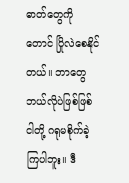ဓာတ်တွေကိုတောင် ပြိုလဲစေနိုင်တယ်။ ဘာတွေဘယ်လိုပဲဖြစ်ဖြစ် ငါတို့ ဂရုမစိုက်ခဲ့ကြပါဘူး။ ဒီ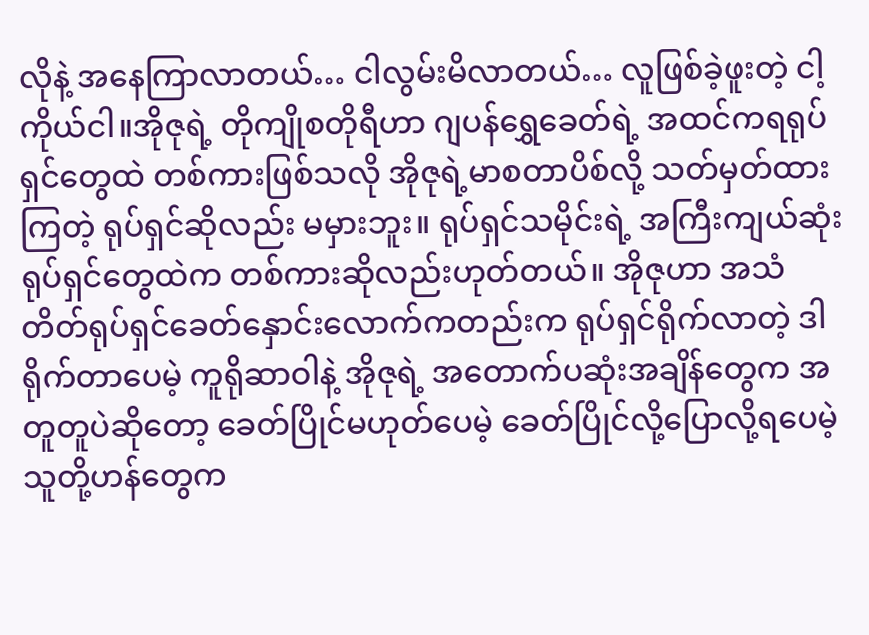လိုနဲ့ အနေကြာလာတယ်… ငါလွမ်းမိလာတယ်… လူဖြစ်ခဲ့ဖူးတဲ့ ငါ့ကိုယ်ငါ။အိုဇုရဲ့ တိုကျိုစတိုရီဟာ ဂျပန်ရွှေခေတ်ရဲ့ အထင်ကရရုပ်ရှင်တွေထဲ တစ်ကားဖြစ်သလို အိုဇုရဲ့မာစတာပိစ်လို့ သတ်မှတ်ထားကြတဲ့ ရုပ်ရှင်ဆိုလည်း မမှားဘူး။ ရုပ်ရှင်သမိုင်းရဲ့ အကြီးကျယ်ဆုံး ရုပ်ရှင်တွေထဲက တစ်ကားဆိုလည်းဟုတ်တယ်။ အိုဇုဟာ အသံတိတ်ရုပ်ရှင်ခေတ်နှောင်းလောက်ကတည်းက ရုပ်ရှင်ရိုက်လာတဲ့ ဒါရိုက်တာပေမဲ့ ကူရိုဆာဝါနဲ့ အိုဇုရဲ့ အတောက်ပဆုံးအချိန်တွေက အတူတူပဲဆိုတော့ ခေတ်ပြိုင်မဟုတ်ပေမဲ့ ခေတ်ပြိုင်လို့ပြောလို့ရပေမဲ့ သူတို့ဟန်တွေက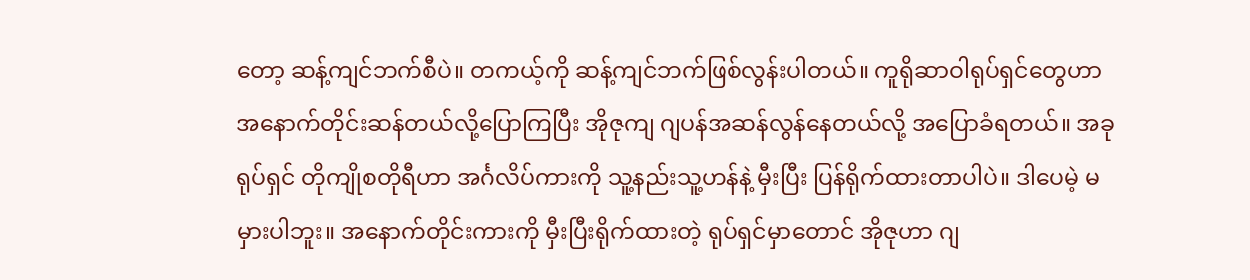တော့ ဆန့်ကျင်ဘက်စီပဲ။ တကယ့်ကို ဆန့်ကျင်ဘက်ဖြစ်လွန်းပါတယ်။ ကူရိုဆာဝါရုပ်ရှင်တွေဟာ အနောက်တိုင်းဆန်တယ်လို့ပြောကြပြီး အိုဇုကျ ဂျပန်အဆန်လွန်နေတယ်လို့ အပြောခံရတယ်။ အခုရုပ်ရှင် တိုကျိုစတိုရီဟာ အင်္ဂလိပ်ကားကို သူ့နည်းသူ့ဟန်နဲ့ မှီးပြီး ပြန်ရိုက်ထားတာပါပဲ။ ဒါပေမဲ့ မမှားပါဘူး။ အနောက်တိုင်းကားကို မှီးပြီးရိုက်ထားတဲ့ ရုပ်ရှင်မှာတောင် အိုဇုဟာ ဂျ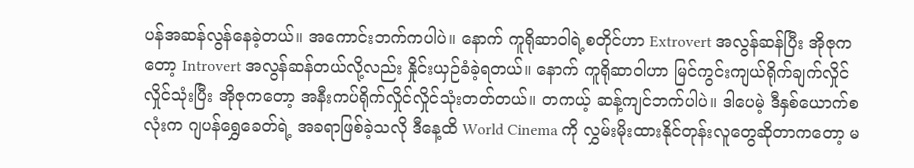ပန်အဆန်လွန်နေခဲ့တယ်။ အကောင်းဘက်ကပါပဲ။ နောက် ကူရိုဆာဝါရဲ့စတိုင်ဟာ Extrovert အလွန်ဆန်ပြီး အိုဇုကတော့ Introvert အလွန်ဆန်တယ်လို့လည်း နှိုင်းယှဉ်ခံခဲ့ရတယ်။ နောက် ကူရိုဆာဝါဟာ မြင်ကွင်းကျယ်ရိုက်ချက်လှိုင်လှိုင်သုံးပြီး အိုဇုကတော့ အနီးကပ်ရိုက်လှိုင်လှိုင်သုံးတတ်တယ်။ တကယ့် ဆန့်ကျင်ဘက်ပါပဲ။ ဒါပေမဲ့ ဒီနှစ်ယောက်စလုံးက ဂျပန်ရွှေခေတ်ရဲ့ အခရာဖြစ်ခဲ့သလို ဒီနေ့ထိ World Cinema ကို လွှမ်းမိုးထားနိုင်တုန်းလူတွေဆိုတာကတော့ မ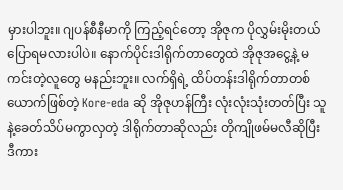မှားပါဘူး။ ဂျပန်စီနီမာကို ကြည့်ရင်တော့ အိုဇုက ပိုလွှမ်းမိုးတယ်ပြောရမလားပါပဲ။ နောက်ပိုင်းဒါရိုက်တာတွေထဲ အိုဇုအငွေ့နဲ့ မကင်းတဲ့လူတွေ မနည်းဘူး။ လက်ရှိရဲ့ ထိပ်တန်းဒါရိုက်တာတစ်ယောက်ဖြစ်တဲ့ Kore-eda ဆို အိုဇုဟန်ကြီး လုံးလုံးသုံးတတ်ပြီး သူနဲ့ခေတ်သိပ်မကွာလှတဲ့ ဒါရိုက်တာဆိုလည်း တိုကျိုဖမ်မလီဆိုပြီး ဒီကား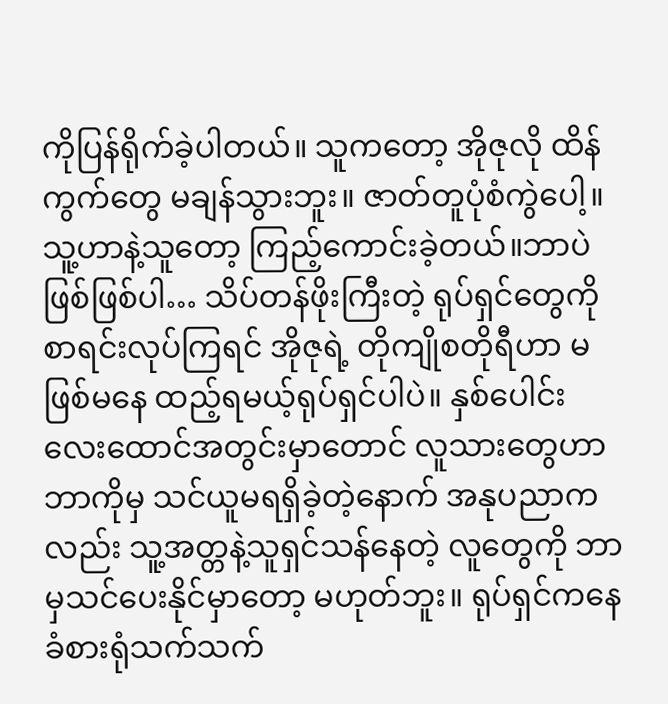ကိုပြန်ရိုက်ခဲ့ပါတယ်။ သူကတော့ အိုဇုလို ထိန်ကွက်တွေ မချန်သွားဘူး။ ဇာတ်တူပုံစံကွဲပေါ့။ သူ့ဟာနဲ့သူတော့ ကြည့်ကောင်းခဲ့တယ်။ဘာပဲဖြစ်ဖြစ်ပါ… သိပ်တန်ဖိုးကြီးတဲ့ ရုပ်ရှင်တွေကို စာရင်းလုပ်ကြရင် အိုဇုရဲ့ တိုကျိုစတိုရီဟာ မဖြစ်မနေ ထည့်ရမယ့်ရုပ်ရှင်ပါပဲ။ နှစ်ပေါင်းလေးထောင်အတွင်းမှာတောင် လူသားတွေဟာ ဘာကိုမှ သင်ယူမရရှိခဲ့တဲ့နောက် အနုပညာကလည်း သူ့အတ္တနဲ့သူရှင်သန်နေတဲ့ လူတွေကို ဘာမှသင်ပေးနိုင်မှာတော့ မဟုတ်ဘူး။ ရုပ်ရှင်ကနေ ခံစားရုံသက်သက်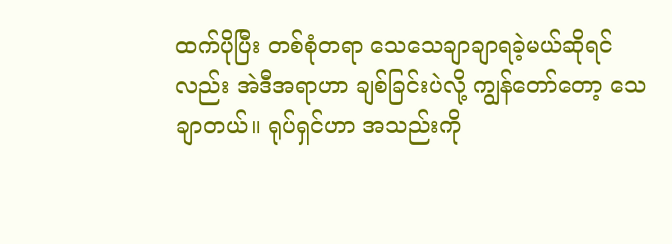ထက်ပိုပြီး တစ်စုံတရာ သေသေချာချာရခဲ့မယ်ဆိုရင်လည်း အဲဒီအရာဟာ ချစ်ခြင်းပဲလို့ ကျွန်တော်တော့ သေချာတယ်။ ရုပ်ရှင်ဟာ အသည်းကို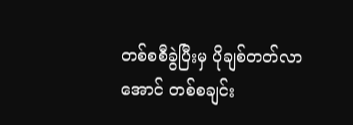တစ်စစီခွဲပြီးမှ ပိုချစ်တတ်လာအောင် တစ်စချင်း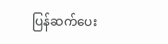ပြန်ဆက်ပေး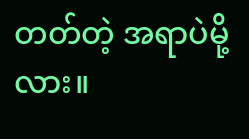တတ်တဲ့ အရာပဲမို့လား။